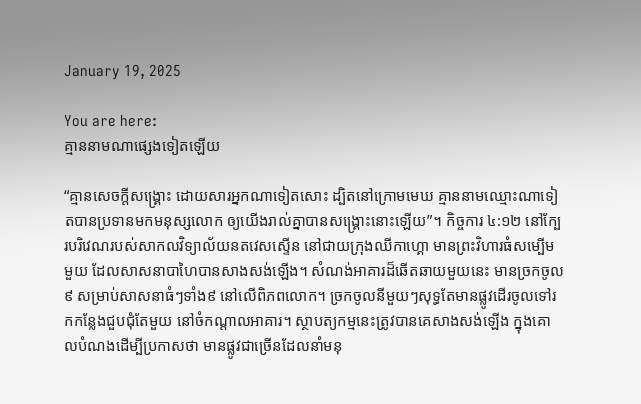January 19, 2025

You are here:
គ្មាននាមណាផ្សេងទៀតឡើយ

“គ្មានសេចក្តីសង្គ្រោះ ដោយសារអ្នកណាទៀតសោះ ដ្បិតនៅក្រោមមេឃ គ្មាននាមឈ្មោះណាទៀតបានប្រទានមកមនុស្សលោក ឲ្យយើងរាល់គ្នាបានសង្គ្រោះនោះឡើយ”។ កិច្ចការ ៤:១២ នៅក្បែរបរិវេណរបស់សាកលវិទ្យាល័យនតវេសស្ទើន នៅជាយក្រុងឈីកាហ្គោ មានព្រះវិហារធំសម្បើមមួយ ដែលសាសនាបាហៃបានសាងសង់ឡើង។ សំណង់អាគារដ៏ឆើតឆាយមួយនេះ មានច្រកចូល៩ សម្រាប់សាសនាធំៗទាំង៩ នៅលើពិភពលោក។ ច្រកចូលនីមួយៗសុទ្ធតែមានផ្លូវដើរចូលទៅរកកន្លែងជួបជុំតែមួយ នៅចំកណ្តាលអាគារ។ ស្ថាបត្យកម្មនេះត្រូវបានគេសាងសង់ឡើង ក្នុងគោលបំណងដើម្បីប្រកាសថា មានផ្លូវជាច្រើនដែលនាំមនុ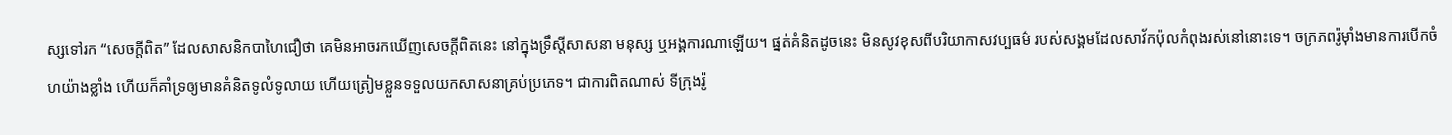ស្សទៅរក “សេចក្តីពិត” ដែលសាសនិកបាហៃជឿថា គេមិនអាចរកឃើញសេចក្តីពិតនេះ នៅក្នុងទ្រឹស្ដីសាសនា មនុស្ស ឬអង្គការណាឡើយ។ ផ្នត់គំនិតដូចនេះ មិនសូវខុសពីបរិយាកាសវប្បធម៌ របស់សង្គមដែលសាវ័កប៉ុលកំពុងរស់នៅនោះទេ។ ចក្រភពរ៉ូម៉ាំងមានការបើកចំហយ៉ាងខ្លាំង ហើយក៏គាំទ្រឲ្យមានគំនិតទូលំទូលាយ ហើយត្រៀមខ្លួនទទួលយកសាសនាគ្រប់ប្រភេទ។ ជាការពិតណាស់ ទីក្រុងរ៉ូ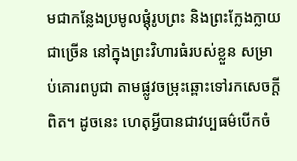មជាកន្លែងប្រមូលផ្តុំរូបព្រះ និងព្រះក្លែងក្លាយជាច្រើន នៅក្នុងព្រះវិហារធំរបស់ខ្លួន សម្រាប់គោរពបូជា តាមផ្លូវចម្រុះឆ្ពោះទៅរកសេចក្តីពិត។ ដូចនេះ ហេតុអ្វីបានជាវប្បធម៌បើកចំ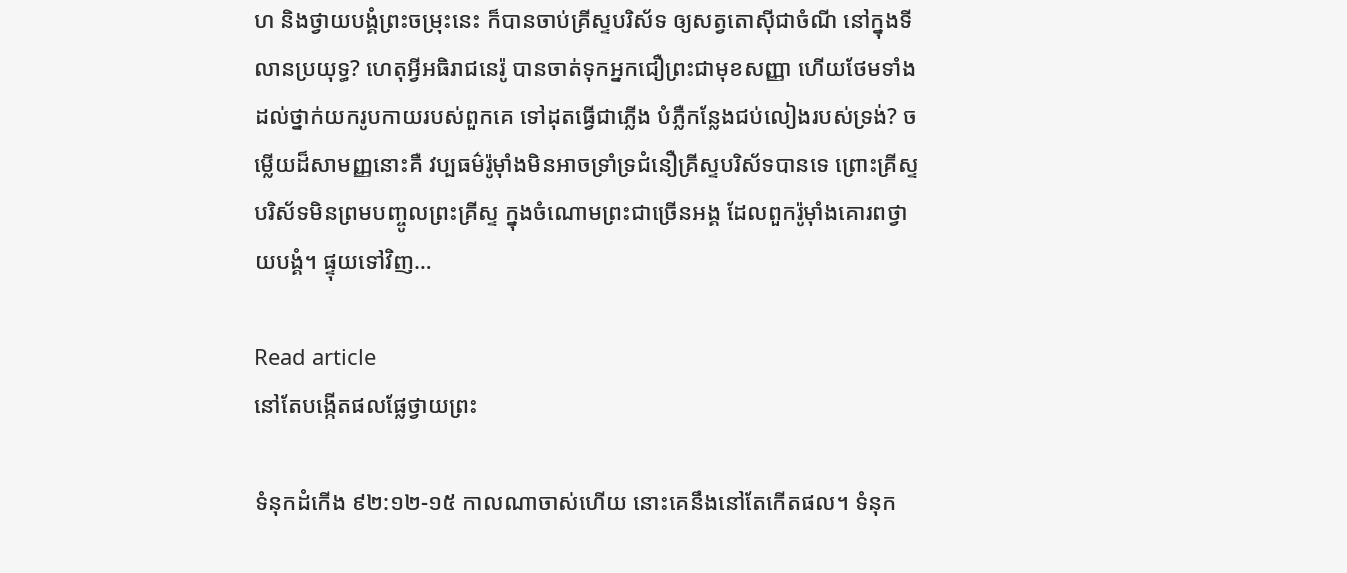ហ និងថ្វាយបង្គំព្រះចម្រុះនេះ ក៏បានចាប់គ្រីស្ទបរិស័ទ ឲ្យសត្វតោស៊ីជាចំណី នៅក្នុងទីលានប្រយុទ្ធ? ហេតុអ្វីអធិរាជនេរ៉ូ បានចាត់ទុកអ្នកជឿព្រះជាមុខសញ្ញា ហើយថែមទាំងដល់ថ្នាក់យករូបកាយរបស់ពួកគេ ទៅដុតធ្វើជាភ្លើង បំភ្លឺកន្លែងជប់លៀងរបស់ទ្រង់? ចម្លើយដ៏សាមញ្ញនោះគឺ វប្បធម៌រ៉ូម៉ាំងមិនអាចទ្រាំទ្រជំនឿគ្រីស្ទបរិស័ទបានទេ ព្រោះគ្រីស្ទបរិស័ទមិនព្រមបញ្ចូលព្រះគ្រីស្ទ ក្នុងចំណោមព្រះជាច្រើនអង្គ ដែលពួករ៉ូម៉ាំងគោរពថ្វាយបង្គំ។ ផ្ទុយទៅវិញ…

Read article
នៅតែបង្កើតផលផ្លែថ្វាយព្រះ

ទំនុកដំកើង ៩២:១២-១៥ កាលណាចាស់ហើយ នោះគេនឹងនៅតែកើតផល។ ទំនុក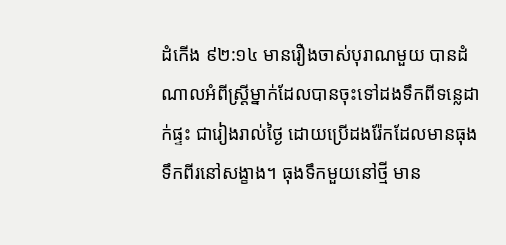ដំកើង ៩២:១៤ មានរឿងចាស់បុរាណមួយ បានដំណាលអំពីស្រ្តីម្នាក់ដែលបានចុះទៅដងទឹកពីទន្លេដាក់ផ្ទះ ជារៀងរាល់ថ្ងៃ ដោយប្រើដងរ៉ែកដែលមានធុងទឹកពីរនៅសង្ខាង។ ធុងទឹកមួយនៅថ្មី មាន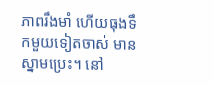ភាពរឹងមាំ ហើយធុងទឹកមួយទៀតចាស់ មានស្នាមប្រេះ។ នៅ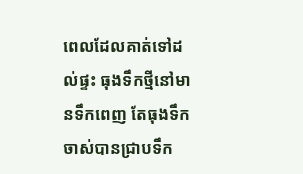ពេលដែលគាត់ទៅដល់ផ្ទះ ធុងទឹកថ្មីនៅមានទឹកពេញ តែធុងទឹកចាស់បានជ្រាបទឹក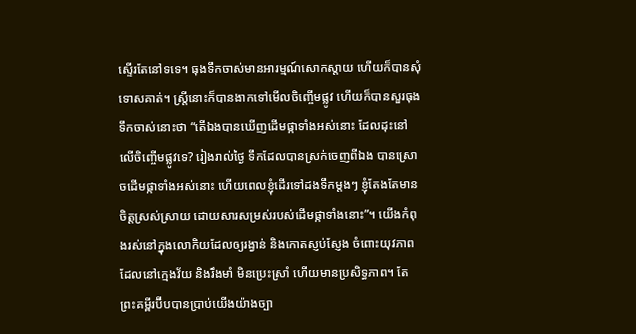ស្ទើរតែនៅទទេ។ ធុងទឹកចាស់មានអារម្មណ៍សោកស្តាយ ហើយក៏បានសុំទោសគាត់។ ស្រ្តីនោះក៏បានងាកទៅមើលចិញ្ចើមផ្លូវ ហើយក៏បានសួរធុងទឹកចាស់នោះថា “តើឯងបានឃើញដើមផ្កាទាំងអស់នោះ ដែលដុះនៅលើចិញ្ចើមផ្លូវទេ? រៀងរាល់ថ្ងៃ ទឹកដែលបានស្រក់ចេញពីឯង បានស្រោចដើមផ្កាទាំងអស់នោះ ហើយពេលខ្ញុំដើរទៅដងទឹកម្តងៗ ខ្ញុំតែងតែមានចិត្តស្រស់ស្រាយ ដោយសារសម្រស់របស់ដើមផ្កាទាំងនោះ”។ យើងកំពុងរស់នៅក្នុងលោកិយដែលឲ្យរង្វាន់ និងកោតស្ញប់ស្ញែង ចំពោះយុវភាព ដែលនៅក្មេងវ័យ និងរឹងមាំ មិនប្រេះស្រាំ ហើយមានប្រសិទ្ធភាព។ តែព្រះគម្ពីរប៊ីបបានប្រាប់យើងយ៉ាងច្បា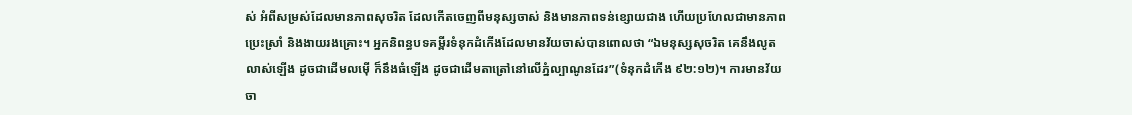ស់ អំពីសម្រស់ដែលមានភាពសុចរិត ដែលកើតចេញពីមនុស្សចាស់ និងមានភាពទន់ខ្សោយជាង ហើយប្រហែលជាមានភាពប្រេះស្រាំ និងងាយរងគ្រោះ។ អ្នកនិពន្ធបទគម្ពីរទំនុកដំកើងដែលមានវ័យចាស់បានពោលថា “ឯមនុស្សសុចរិត គេនឹងលូតលាស់ឡើង ដូចជាដើមលម៉ើ ក៏នឹងធំឡើង ដូចជាដើមតាត្រៅនៅលើភ្នំល្បាណូនដែរ”(ទំនុកដំកើង ៩២:១២)។ ការមានវ័យចា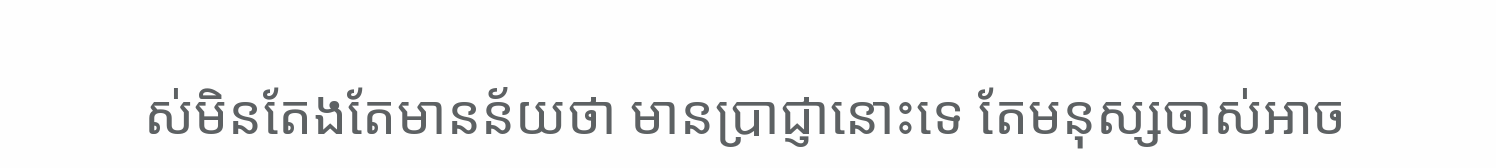ស់មិនតែងតែមានន័យថា មានប្រាជ្ញានោះទេ តែមនុស្សចាស់អាច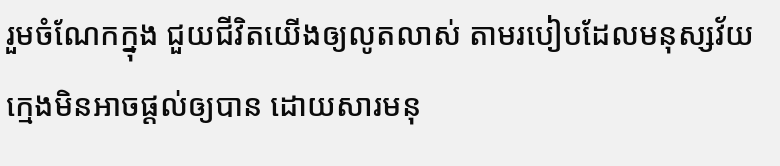រួមចំណែកក្នុង ជួយជីវិតយើងឲ្យលូតលាស់ តាមរបៀបដែលមនុស្សវ័យក្មេងមិនអាចផ្តល់ឲ្យបាន ដោយសារមនុ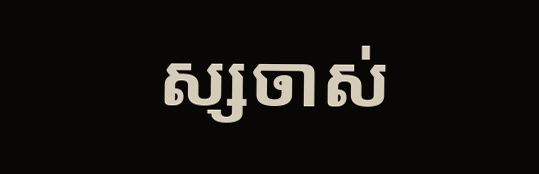ស្សចាស់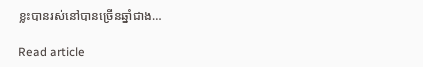ខ្លះបានរស់នៅបានច្រើនឆ្នាំជាង…

Read article